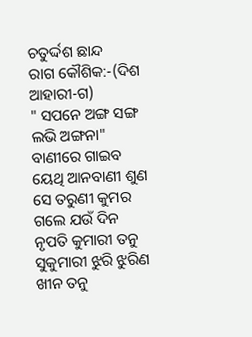ଚତୁର୍ଦ୍ଦଶ ଛାନ୍ଦ
ରାଗ କୌଶିକ:-(ଦିଶ ଆହାରୀ-ଗ)
" ସପନେ ଅଙ୍ଗ ସଙ୍ଗ ଲଭି ଅଙ୍ଗନା" ବାଣୀରେ ଗାଇବ
ୟେଥି ଆନବାଣୀ ଶୁଣ ସେ ତରୁଣୀ କୁମର ଗଲେ ଯଉଁ ଦିନ
ନୃପତି କୁମାରୀ ତନୁ ସୁକୁମାରୀ ଝୁରି ଝୁରିଣ ଖୀନ ତନୁ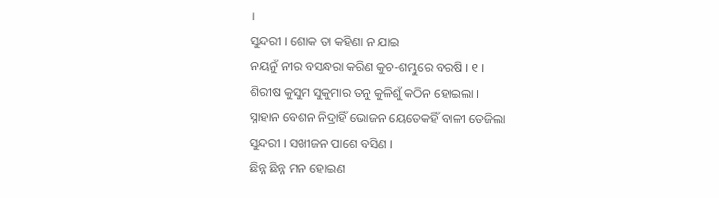।
ସୁନ୍ଦରୀ । ଶୋକ ତା କହିଣା ନ ଯାଇ
ନୟନୁଁ ନୀର ବସନ୍ଧରା କରିଣ କୁଚ-ଶମ୍ଭୁରେ ବରଷି । ୧ ।
ଶିରୀଷ କୁସୁମ ସୁକୁମାର ତନୁ କୁଳିଶୁଁ କଠିନ ହୋଇଲା ।
ସ୍ନାହାନ ବେଶନ ନିଦ୍ରାହିଁ ଭୋଜନ ୟେତେକହିଁ ବାଳୀ ତେଜିଲା
ସୁନ୍ଦରୀ । ସଖୀଜନ ପାଶେ ବସିଣ ।
ଛିନ୍ନ ଛିନ୍ନ ମନ ହୋଇଣ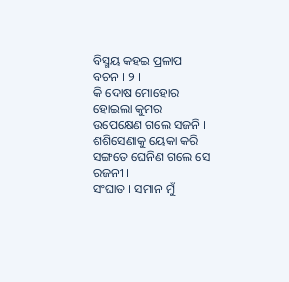ବିସ୍ମୟ କହଇ ପ୍ରଳାପ ବଚନ । ୨ ।
କି ଦୋଷ ମୋହୋର ହୋଇଲା କୁମର ଉପେକ୍ଷେଣ ଗଲେ ସଜନି ।
ଶଶିସେଣାକୁ ୟେକା କରି ସଙ୍ଗତେ ଘେନିଣ ଗଲେ ସେ ରଜନୀ ।
ସଂଘାତ । ସମାନ ମୁଁ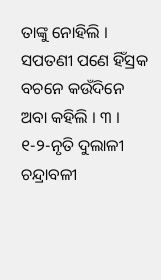ତାଙ୍କୁ ନୋହିଲି ।
ସପତଣୀ ପଣେ ହିଁସ୍ରକ ବଚନେ କଉଁଦିନେ ଅବା କହିଲି । ୩ ।
୧-୨-ନୃତି ଦୁଲାଳୀ ଚନ୍ଦ୍ରାବଳୀ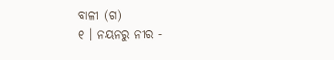ବାଳୀ (ଗ)
୧ । ନୟନରୁ ନୀର -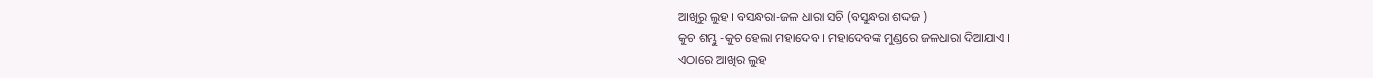ଆଖିରୁ ଲୁହ । ବସନ୍ଧରା-ଜଳ ଧାରା ସଚି (ବସୁନ୍ଧରା ଶଦ୍ଦଜ )
କୁଚ ଶମ୍ଭୁ -କୁଚ ହେଲା ମହାଦେବ । ମହାଦେବଙ୍କ ମୁଣ୍ଡରେ ଜଳଧାରା ଦିଆଯାଏ ।
ଏଠାରେ ଆଖିର ଲୁହ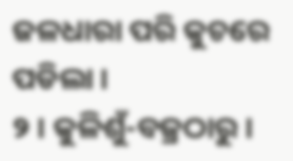ଜଳଧାରା ପରି କୁଚରେ ପଡିଲା ।
୨ । କୁଳିଶୁଁ-ବଜ୍ରଠାରୁ ।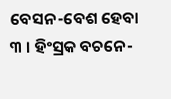ବେସନ-ବେଶ ହେବା
୩ । ହିଂସ୍ରକ ବଚନେ-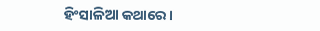ହିଂସାଳିଆ କଥାରେ ।